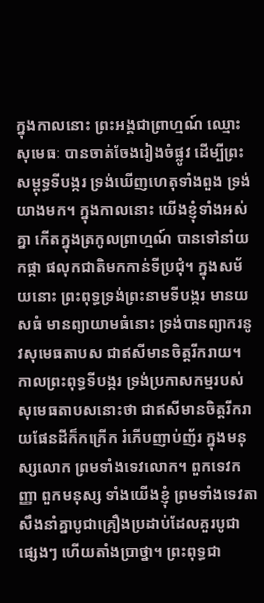ក្នុងកាលនោះ ព្រះអង្គជាព្រាហ្មណ៍ ឈ្មោះសុមេធៈ បានចាត់ចែងរៀងចំផ្លូវ ដើម្បីព្រះសម្ពុទ្ធទីបង្ករ ទ្រង់ឃើញហេតុទាំងពួង ទ្រង់យាងមក។ ក្នុងកាលនោះ យើងខ្ញុំទាំងអស់គ្នា កើតក្នុងត្រកូលព្រាហ្មណ៍ បានទៅនាំយកផ្កា ផលុកជាតិមកកាន់ទីប្រជុំ។ ក្នុងសម័យនោះ ព្រះពុទ្ធទ្រង់ព្រះនាមទីបង្ករ មានយសធំ មានព្យាយាមធំនោះ ទ្រង់បានព្យាករនូវសុមេធតាបស ជាឥសីមានចិត្តរីករាយ។ កាលព្រះពុទ្ធទីបង្ករ ទ្រង់ប្រកាសកម្មរបស់សុមេធតាបសនោះថា ជាឥសីមានចិត្តរីករាយផែនដីក៏កក្រើក រំភើបញាប់ញ័រ ក្នុងមនុស្សលោក ព្រមទាំងទេវលោក។ ពួកទេវកញ្ញា ពួកមនុស្ស ទាំងយើងខ្ញុំ ព្រមទាំងទេវតា សឹងនាំគ្នាបូជាគ្រឿងប្រដាប់ដែលគួរបូជាផ្សេងៗ ហើយតាំងប្រាថ្នា។ ព្រះពុទ្ធជា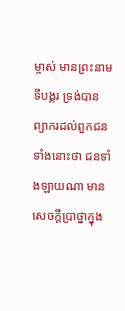ម្ចាស់ មានព្រះនាមទីបង្ករ ទ្រង់បានព្យាករដល់ពួកជនទាំងនោះថា ជនទាំងឡាយណា មានសេចក្ដីប្រាថ្នាក្នុង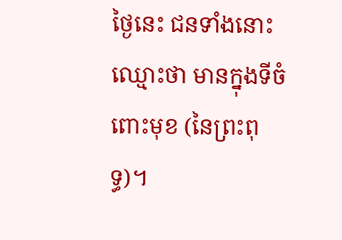ថ្ងៃនេះ ជនទាំងនោះ ឈ្មោះថា មានក្នុងទីចំពោះមុខ (នៃព្រះពុទ្ធ)។